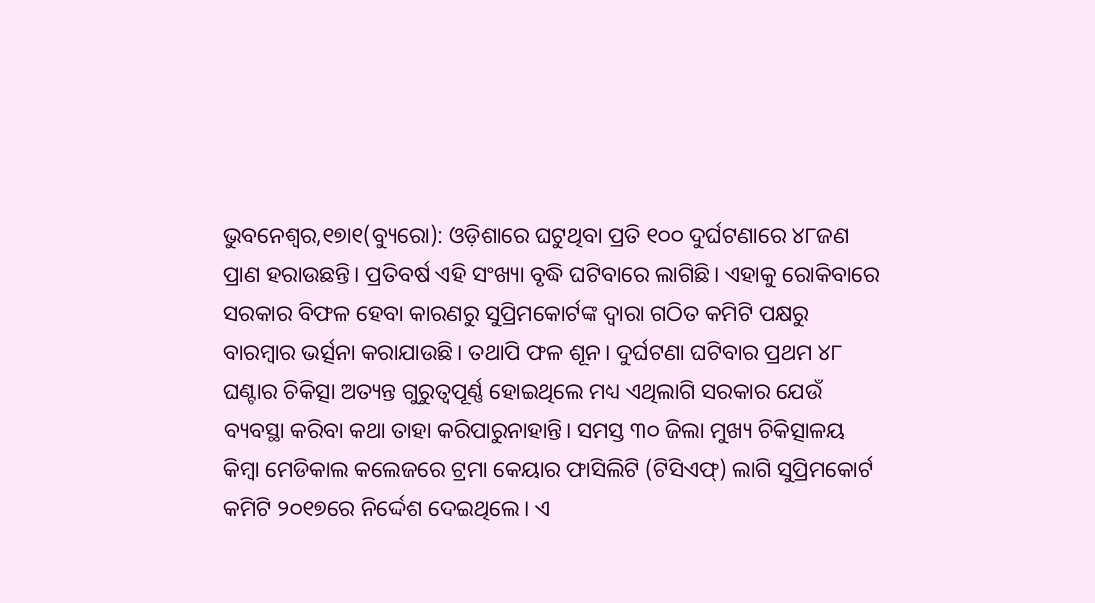ଭୁବନେଶ୍ୱର,୧୭ା୧(ବ୍ୟୁରୋ): ଓଡ଼ିଶାରେ ଘଟୁଥିବା ପ୍ରତି ୧୦୦ ଦୁର୍ଘଟଣାରେ ୪୮ଜଣ ପ୍ରାଣ ହରାଉଛନ୍ତି। ପ୍ରତିବର୍ଷ ଏହି ସଂଖ୍ୟା ବୃଦ୍ଧି ଘଟିବାରେ ଲାଗିଛି। ଏହାକୁ ରୋକିବାରେ ସରକାର ବିଫଳ ହେବା କାରଣରୁ ସୁପ୍ରିମକୋର୍ଟଙ୍କ ଦ୍ୱାରା ଗଠିତ କମିଟି ପକ୍ଷରୁ ବାରମ୍ବାର ଭର୍ତ୍ସନା କରାଯାଉଛି। ତଥାପି ଫଳ ଶୂନ। ଦୁର୍ଘଟଣା ଘଟିବାର ପ୍ରଥମ ୪୮ ଘଣ୍ଟାର ଚିକିତ୍ସା ଅତ୍ୟନ୍ତ ଗୁରୁତ୍ୱପୂର୍ଣ୍ଣ ହୋଇଥିଲେ ମଧ୍ୟ ଏଥିଲାଗି ସରକାର ଯେଉଁ ବ୍ୟବସ୍ଥା କରିବା କଥା ତାହା କରିପାରୁନାହାନ୍ତି। ସମସ୍ତ ୩୦ ଜିଲା ମୁଖ୍ୟ ଚିକିତ୍ସାଳୟ କିମ୍ବା ମେଡିକାଲ କଲେଜରେ ଟ୍ରମା କେୟାର ଫାସିଲିଟି (ଟିସିଏଫ୍) ଲାଗି ସୁପ୍ରିମକୋର୍ଟ କମିଟି ୨୦୧୭ରେ ନିର୍ଦ୍ଦେଶ ଦେଇଥିଲେ। ଏ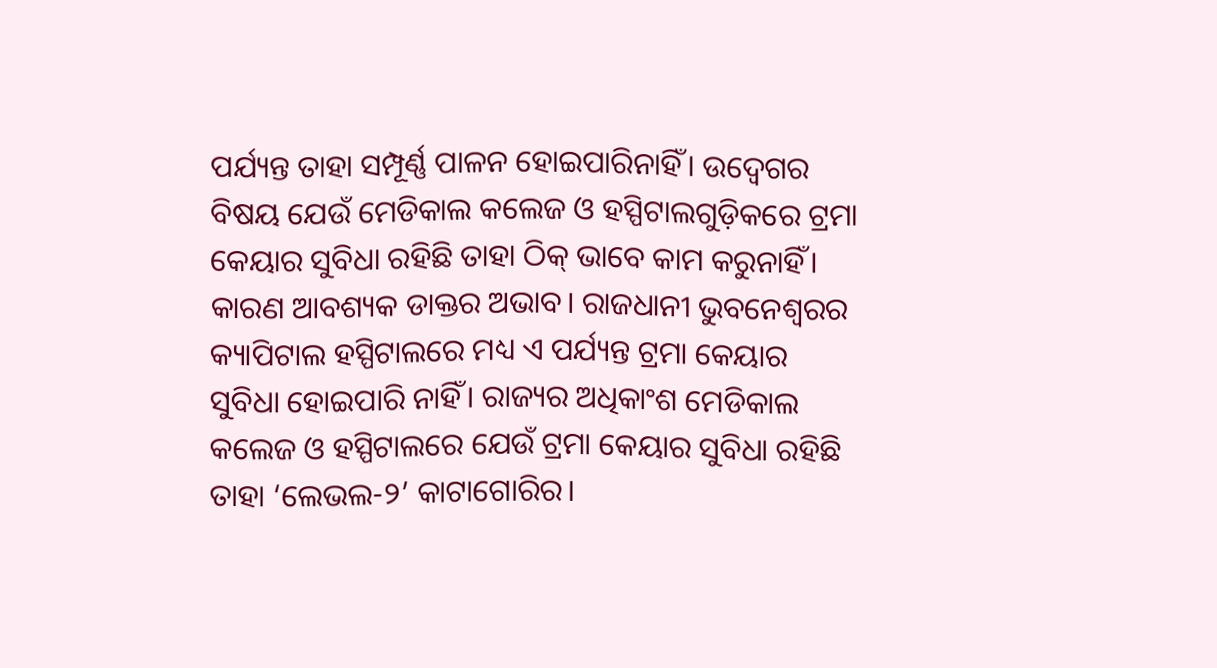ପର୍ଯ୍ୟନ୍ତ ତାହା ସମ୍ପୂର୍ଣ୍ଣ ପାଳନ ହୋଇପାରିନାହିଁ। ଉଦ୍ବେଗର ବିଷୟ ଯେଉଁ ମେଡିକାଲ କଲେଜ ଓ ହସ୍ପିଟାଲଗୁଡ଼ିକରେ ଟ୍ରମା କେୟାର ସୁବିଧା ରହିଛି ତାହା ଠିକ୍ ଭାବେ କାମ କରୁନାହିଁ। କାରଣ ଆବଶ୍ୟକ ଡାକ୍ତର ଅଭାବ। ରାଜଧାନୀ ଭୁବନେଶ୍ୱରର କ୍ୟାପିଟାଲ ହସ୍ପିଟାଲରେ ମଧ୍ୟ ଏ ପର୍ଯ୍ୟନ୍ତ ଟ୍ରମା କେୟାର ସୁବିଧା ହୋଇପାରି ନାହିଁ। ରାଜ୍ୟର ଅଧିକାଂଶ ମେଡିକାଲ କଲେଜ ଓ ହସ୍ପିଟାଲରେ ଯେଉଁ ଟ୍ରମା କେୟାର ସୁବିଧା ରହିଛି ତାହା ‘ଲେଭଲ-୨’ କାଟାଗୋରିର।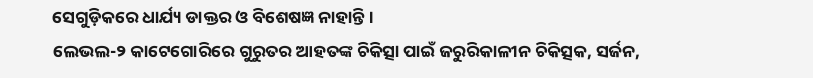ସେଗୁଡ଼ିକରେ ଧାର୍ଯ୍ୟ ଡାକ୍ତର ଓ ବିଶେଷଜ୍ଞ ନାହାନ୍ତି।
ଲେଭଲ-୨ କାଟେଗୋରିରେ ଗୁରୁତର ଆହତଙ୍କ ଚିକିତ୍ସା ପାଇଁ ଜରୁରିକାଳୀନ ଚିକିତ୍ସକ, ସର୍ଜନ,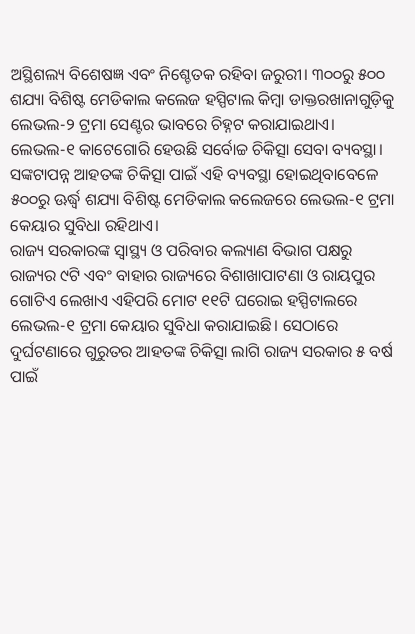ଅସ୍ଥିଶଲ୍ୟ ବିଶେଷଜ୍ଞ ଏବଂ ନିଶ୍ଚେତକ ରହିବା ଜରୁରୀ। ୩୦୦ରୁ ୫୦୦ ଶଯ୍ୟା ବିଶିଷ୍ଟ ମେଡିକାଲ କଲେଜ ହସ୍ପିଟାଲ କିମ୍ବା ଡାକ୍ତରଖାନାଗୁଡ଼ିକୁ ଲେଭଲ-୨ ଟ୍ରମା ସେଣ୍ଟର ଭାବରେ ଚିହ୍ନଟ କରାଯାଇଥାଏ। ଲେଭଲ-୧ କାଟେଗୋରି ହେଉଛି ସର୍ବୋଚ୍ଚ ଚିକିତ୍ସା ସେବା ବ୍ୟବସ୍ଥା। ସଙ୍କଟାପନ୍ନ ଆହତଙ୍କ ଚିକିତ୍ସା ପାଇଁ ଏହି ବ୍ୟବସ୍ଥା ହୋଇଥିବାବେଳେ ୫୦୦ରୁ ଊର୍ଦ୍ଧ୍ୱ ଶଯ୍ୟା ବିଶିଷ୍ଟ ମେଡିକାଲ କଲେଜରେ ଲେଭଲ-୧ ଟ୍ରମା କେୟାର ସୁବିଧା ରହିଥାଏ।
ରାଜ୍ୟ ସରକାରଙ୍କ ସ୍ବାସ୍ଥ୍ୟ ଓ ପରିବାର କଲ୍ୟାଣ ବିଭାଗ ପକ୍ଷରୁ ରାଜ୍ୟର ୯ଟି ଏବଂ ବାହାର ରାଜ୍ୟରେ ବିଶାଖାପାଟଣା ଓ ରାୟପୁର ଗୋଟିଏ ଲେଖାଏ ଏହିପରି ମୋଟ ୧୧ଟି ଘରୋଇ ହସ୍ପିଟାଲରେ ଲେଭଲ-୧ ଟ୍ରମା କେୟାର ସୁବିଧା କରାଯାଇଛି। ସେଠାରେ ଦୁର୍ଘଟଣାରେ ଗୁରୁତର ଆହତଙ୍କ ଚିକିତ୍ସା ଲାଗି ରାଜ୍ୟ ସରକାର ୫ ବର୍ଷ ପାଇଁ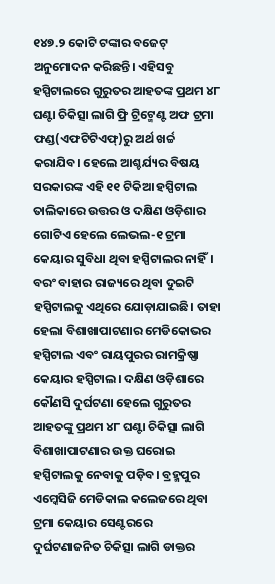୧୪୭.୨ କୋଟି ଟଙ୍କାର ବଜେଟ୍ ଅନୁମୋଦନ କରିଛନ୍ତି। ଏହିସବୁ ହସ୍ପିଟାଲରେ ଗୁରୁତର ଆହତଙ୍କ ପ୍ରଥମ ୪୮ ଘଣ୍ଟା ଚିକିତ୍ସା ଲାଗି ଫ୍ରି ଟ୍ରିଟ୍ମେଣ୍ଟ ଅଫ ଟ୍ରମା ଫଣ୍ଡ(ଏଫଟିଟିଏଫ୍)ରୁ ଅର୍ଥ ଖର୍ଚ୍ଚ କରାଯିବ। ହେଲେ ଆଶ୍ଚର୍ଯ୍ୟର ବିଷୟ ସରକାରଙ୍କ ଏହି ୧୧ ଟିକିଆ ହସ୍ପିଟାଲ ତାଲିକାରେ ଉତ୍ତର ଓ ଦକ୍ଷିଣ ଓଡ଼ିଶାର ଗୋଟିଏ ହେଲେ ଲେଭଲ-୧ ଟ୍ରମା କେୟାର ସୁବିଧା ଥିବା ହସ୍ପିଟାଲର ନାହିଁ। ବରଂ ବାହାର ରାଜ୍ୟରେ ଥିବା ଦୁଇଟି ହସ୍ପିଟାଲକୁ ଏଥିରେ ଯୋଡ଼ାଯାଇଛି। ତାହା ହେଲା ବିଶାଖାପାଟଣାର ମେଡିକୋଭର ହସ୍ପିଟାଲ ଏବଂ ରାୟପୁରର ରାମକ୍ରିଷ୍ଣା କେୟାର ହସ୍ପିଟାଲ। ଦକ୍ଷିଣ ଓଡ଼ିଶାରେ କୌଣସି ଦୁର୍ଘଟଣା ହେଲେ ଗୁରୁତର ଆହତଙ୍କୁ ପ୍ରଥମ ୪୮ ଘଣ୍ଟା ଚିକିତ୍ସା ଲାଗି ବିଶାଖାପାଟଣାର ଉକ୍ତ ଘରୋଇ ହସ୍ପିଟାଲକୁ ନେବାକୁ ପଡ଼ିବ। ବ୍ରହ୍ମପୁର ଏମ୍କେସିଜି ମେଡିକାଲ କଲେଜରେ ଥିବା ଟ୍ରମା କେୟାର ସେଣ୍ଟରରେ ଦୁର୍ଘଟଣାଜନିତ ଚିକିତ୍ସା ଲାଗି ଡାକ୍ତର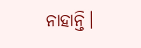ନାହାନ୍ତି।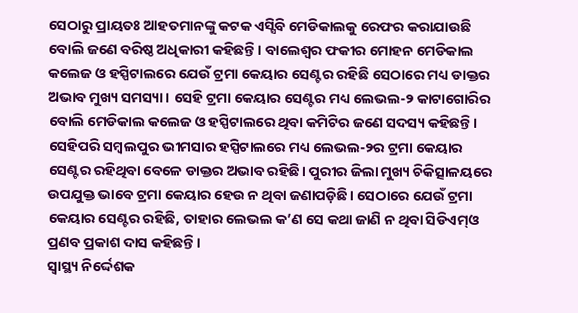ସେଠାରୁ ପ୍ରାୟତଃ ଆହତମାନଙ୍କୁ କଟକ ଏସ୍ସିବି ମେଡିକାଲକୁ ରେଫର କରାଯାଉଛି ବୋଲି ଜଣେ ବରିଷ୍ଠ ଅଧିକାରୀ କହିଛନ୍ତି। ବାଲେଶ୍ୱର ଫକୀର ମୋହନ ମେଡିକାଲ କଲେଜ ଓ ହସ୍ପିଟାଲରେ ଯେଉଁ ଟ୍ରମା କେୟାର ସେଣ୍ଟର ରହିଛି ସେଠାରେ ମଧ୍ୟ ଡାକ୍ତର ଅଭାବ ମୁଖ୍ୟ ସମସ୍ୟା। ସେହି ଟ୍ରମା କେୟାର ସେଣ୍ଟର ମଧ୍ୟ ଲେଭଲ-୨ କାଟାଗୋରିର ବୋଲି ମେଡିକାଲ କଲେଜ ଓ ହସ୍ପିଟାଲରେ ଥିବା କମିଟିର ଜଣେ ସଦସ୍ୟ କହିଛନ୍ତି। ସେହିପରି ସମ୍ବଲପୁର ଭୀମସାର ହସ୍ପିଟାଲରେ ମଧ୍ୟ ଲେଭଲ-୨ର ଟ୍ରମା କେୟାର ସେଣ୍ଟର ରହିଥିବା ବେଳେ ଡାକ୍ତର ଅଭାବ ରହିଛି। ପୁରୀର ଜିଲା ମୁଖ୍ୟ ଚିକିତ୍ସାଳୟରେ ଉପଯୁକ୍ତ ଭାବେ ଟ୍ରମା କେୟାର ହେଉ ନ ଥିବା ଜଣାପଡ଼ିଛି। ସେଠାରେ ଯେଉଁ ଟ୍ରମା କେୟାର ସେଣ୍ଟର ରହିଛି, ତାହାର ଲେଭଲ କ’ଣ ସେ କଥା ଜାଣି ନ ଥିବା ସିଡିଏମ୍ଓ ପ୍ରଣବ ପ୍ରକାଶ ଦାସ କହିଛନ୍ତି।
ସ୍ବାସ୍ଥ୍ୟ ନିର୍ଦ୍ଦେଶକ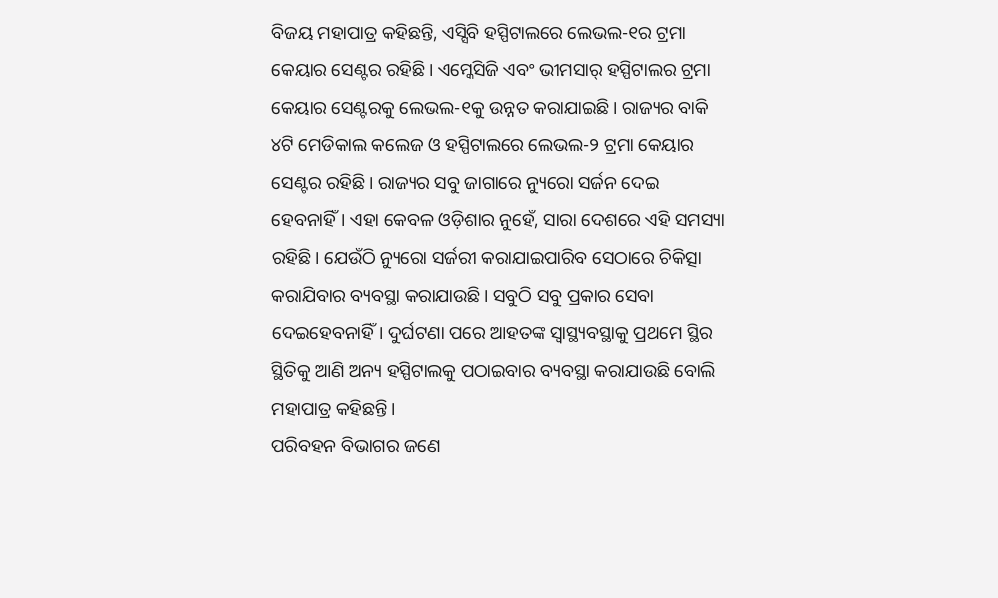ବିଜୟ ମହାପାତ୍ର କହିଛନ୍ତି, ଏସ୍ସିବି ହସ୍ପିଟାଲରେ ଲେଭଲ-୧ର ଟ୍ରମା କେୟାର ସେଣ୍ଟର ରହିଛି। ଏମ୍କେସିଜି ଏବଂ ଭୀମସାର୍ ହସ୍ପିଟାଲର ଟ୍ରମା କେୟାର ସେଣ୍ଟରକୁ ଲେଭଲ-୧କୁ ଉନ୍ନତ କରାଯାଇଛି। ରାଜ୍ୟର ବାକି ୪ଟି ମେଡିକାଲ କଲେଜ ଓ ହସ୍ପିଟାଲରେ ଲେଭଲ-୨ ଟ୍ରମା କେୟାର ସେଣ୍ଟର ରହିଛି। ରାଜ୍ୟର ସବୁ ଜାଗାରେ ନ୍ୟୁରୋ ସର୍ଜନ ଦେଇ ହେବନାହିଁ। ଏହା କେବଳ ଓଡ଼ିଶାର ନୁହେଁ, ସାରା ଦେଶରେ ଏହି ସମସ୍ୟା ରହିଛି। ଯେଉଁଠି ନ୍ୟୁରୋ ସର୍ଜରୀ କରାଯାଇପାରିବ ସେଠାରେ ଚିକିତ୍ସା କରାଯିବାର ବ୍ୟବସ୍ଥା କରାଯାଉଛି। ସବୁଠି ସବୁ ପ୍ରକାର ସେବା ଦେଇହେବନାହିଁ। ଦୁର୍ଘଟଣା ପରେ ଆହତଙ୍କ ସ୍ବାସ୍ଥ୍ୟବସ୍ଥାକୁ ପ୍ରଥମେ ସ୍ଥିର ସ୍ଥିତିକୁ ଆଣି ଅନ୍ୟ ହସ୍ପିଟାଲକୁ ପଠାଇବାର ବ୍ୟବସ୍ଥା କରାଯାଉଛି ବୋଲି ମହାପାତ୍ର କହିଛନ୍ତି।
ପରିବହନ ବିଭାଗର ଜଣେ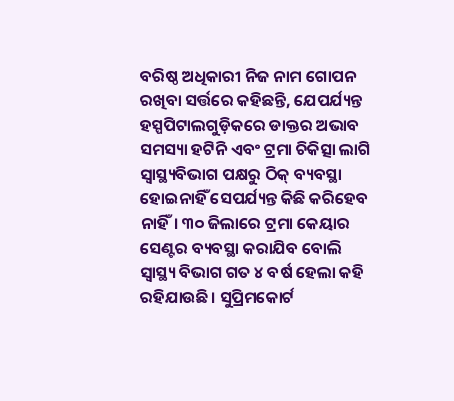ବରିଷ୍ଠ ଅଧିକାରୀ ନିଜ ନାମ ଗୋପନ ରଖିବା ସର୍ତ୍ତରେ କହିଛନ୍ତି, ଯେପର୍ଯ୍ୟନ୍ତ ହସ୍ପପିଟାଲଗୁଡ଼ିକରେ ଡାକ୍ତର ଅଭାବ ସମସ୍ୟା ହଟିନି ଏବଂ ଟ୍ରମା ଚିକିତ୍ସା ଲାଗି ସ୍ବାସ୍ଥ୍ୟବିଭାଗ ପକ୍ଷରୁ ଠିକ୍ ବ୍ୟବସ୍ଥା ହୋଇନାହିଁ ସେପର୍ଯ୍ୟନ୍ତ କିଛି କରିହେବ ନାହିଁ। ୩୦ ଜିଲାରେ ଟ୍ରମା କେୟାର ସେଣ୍ଟର ବ୍ୟବସ୍ଥା କରାଯିବ ବୋଲି ସ୍ବାସ୍ଥ୍ୟ ବିଭାଗ ଗତ ୪ ବର୍ଷ ହେଲା କହି ରହିଯାଉଛି। ସୁପ୍ରିମକୋର୍ଟ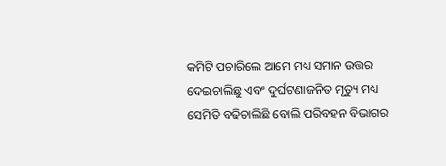କମିଟି ପଚାରିଲେ ଆମେ ମଧ୍ୟ ସମାନ ଉତ୍ତର ଦେଇଚାଲିଛୁ ଏବଂ ଦୁର୍ଘଟଣାଜନିତ ମୃତ୍ୟୁ ମଧ୍ୟ ସେମିତି ବଢିଚାଲିଛି ବୋଲି ପରିବହନ ବିଭାଗର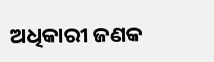ଅଧିକାରୀ ଜଣକ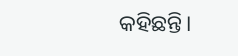କହିଛନ୍ତି।